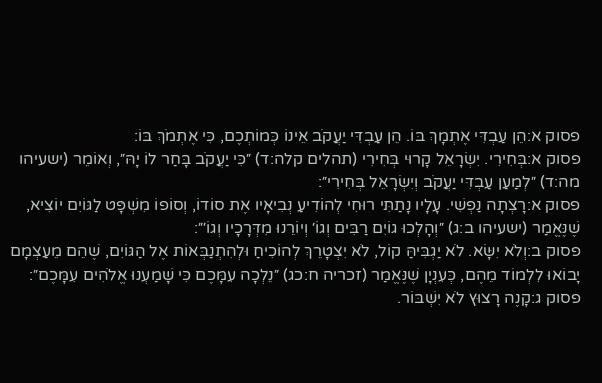פסוק א:הֵן עַבְדִּי אֶתְמָךְ בּוֹ. הֵן עַבְדִּי יַעֲקֹב אֵינוֹ כְּמוֹתְכֶם, כִּי אֶתְמֹךְ בּוֹ:
פסוק א:בְּחִירִי. יִשְׂרָאֵל קָרוּי בְּחִירִי (תהלים קלה:ד) ״כִּי יַעֲקֹב בָּחַר לוֹ יָהּ״, וְאוֹמֵר (ישעיהו מה:ד) ״לְמַעַן עַבְדִּי יַעֲקֹב וְיִשְׂרָאֵל בְּחִירִי״:
פסוק א:רָצְתָה נַפְשִׁי. עָלָיו נָתַתִּי רוּחִי לְהוֹדִיעַ נְבִיאָיו אֶת סוֹדוֹ, וְסוֹפוֹ מִשְׁפָּט לַגּוֹיִם יוֹצִיא, שֶׁנֶּאֱמַר (ישעיהו ב:ג) ״וְהָלְכוּ גוֹיִם רַבִּים וְגוֹ׳ וְיוֹרֵנוּ מִדְּרָכָיו וְגוֹ׳״:
פסוק ב:וְלֹא יִשָּׂא. לֹא יַגְבִּיהַּ קוֹל, לֹא יִצְטָרֵךְ לְהוֹכִיחַ וּלְהִתְנַבְּאוֹת אֶל הַגּוֹיִם, שֶׁהֵם מֵעַצְמָם יָבוֹאוּ לִלְמוֹד מֵהֶם, כְּעִנְיָן שֶׁנֶּאֱמַר (זכריה ח:כג) ״נֵלְכָה עִמָּכֶם כִּי שָׁמַעְנוּ אֱלֹהִים עִמָּכֶם״:
פסוק ג:קָנֶה רָצוּץ לֹא יִשְׁבּוֹר.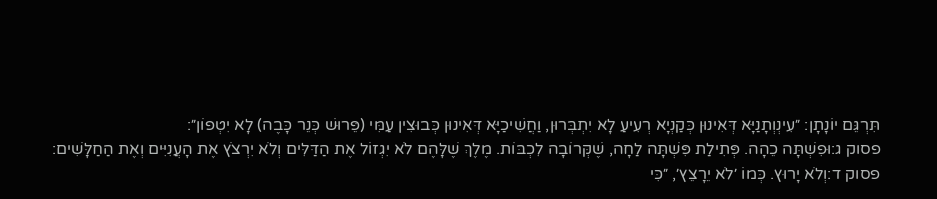תִּרְגֵּם יוֹנָתָן: ״עִינְוְתָנַיָּא דְּאִינוּן כְּקַנְיָא רְעִיעַ לָא יִתְבְּרוּן, וַחֲשִׁיכַיָּא דְּאִינוּן כְּבוּצִין עַמִּי (פֵּרוּשׁ כְּנֵר כָּבֶה) לָא יִטְפוֹן״:
פסוק ג:וּפִשְׁתָּה כֵהָה. פְּתִילַת פִּשְׁתָּה לַחָה, שֶׁקְּרוֹבָה לִכְבּוֹת. מֶלֶךְ שֶׁלָּהֶם לֹא יִגְזוֹל אֶת הַדַּלִּים וְלֹא יִרְצֹץ אֶת הָעֲנִיִּים וְאֶת הַחַלָּשִׁים:
פסוק ד:וְלֹא יָרוּץ. כְּמוֹ ׳לֹא יֵרָצֵץ׳, ״כִּי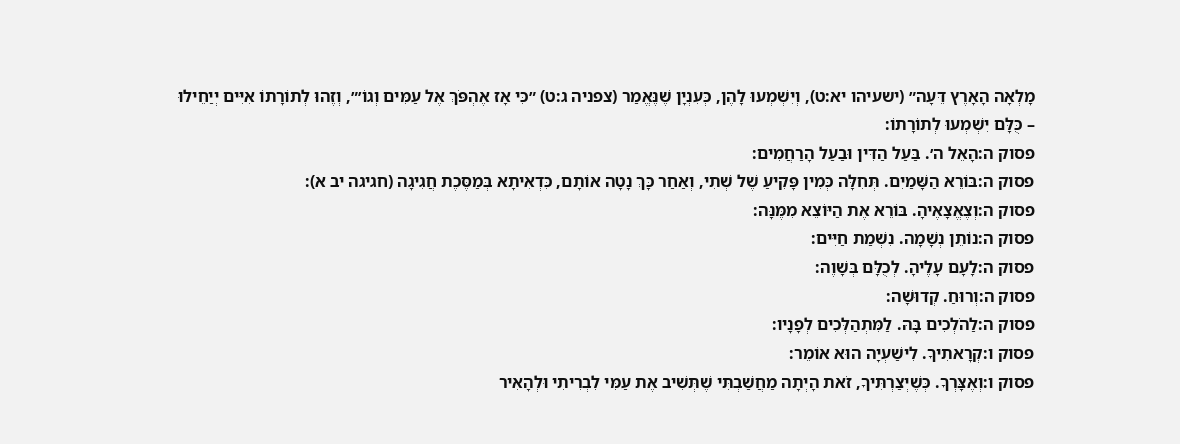מָלְאָה הָאָרֶץ דֵּעָה״ (ישעיהו יא:ט), וְיִשְׁמְעוּ לָהֶן, כְּעִנְיָן שֶׁנֶּאֱמַר (צפניה ג:ט) ״כִּי אָז אֶהְפֹּךְ אֶל עַמִּים וְגוֹ׳״, וְזֶהוּ לְתוֹרָתוֹ אִיִּים יְיַחֵילוּ – כֻּלָּם יִשְׁמְעוּ לְתוֹרָתוֹ:
פסוק ה:הָאֵל ה׳. בַּעַל הַדִּין וּבַעַל הָרַחֲמִים:
פסוק ה:בּוֹרֵא הַשָּׁמַיִם. תְּחִלָּה כְּמִין פָּקִיעַ שֶׁל שְׁתִי, וְאַחַר כָּךְ נָטָה אוֹתָם, כִּדְאִיתָא בְּמַסֶּכֶת חֲגִיגָה (חגיגה יב א):
פסוק ה:וְצֶאֱצָאֶיהָ. בּוֹרֵא אֶת הַיּוֹצֵא מִמֶּנָּה:
פסוק ה:נוֹתֵן נְשָׁמָה. נִשְׁמַת חַיִּים:
פסוק ה:לָעָם עָלֶיהָ. לְכֻלָּם בְּשָׁוֶה:
פסוק ה:וְרוּחַ. קְדוּשָׁה:
פסוק ה:לַהֹלְכִים בָּהּ. לַמִּתְהַלְּכִים לְפָנָיו:
פסוק ו:קְרָאתִיךָ. לִישַׁעְיָה הוּא אוֹמֵר:
פסוק ו:וְאֶצָּרְךָ. כְּשֶׁיְצַרְתִּיךָ, זֹאת הָיְתָה מַחֲשַׁבְתִּי שֶׁתְּשִׁיב אֶת עַמִּי לִבְרִיתִי וּלְהָאִיר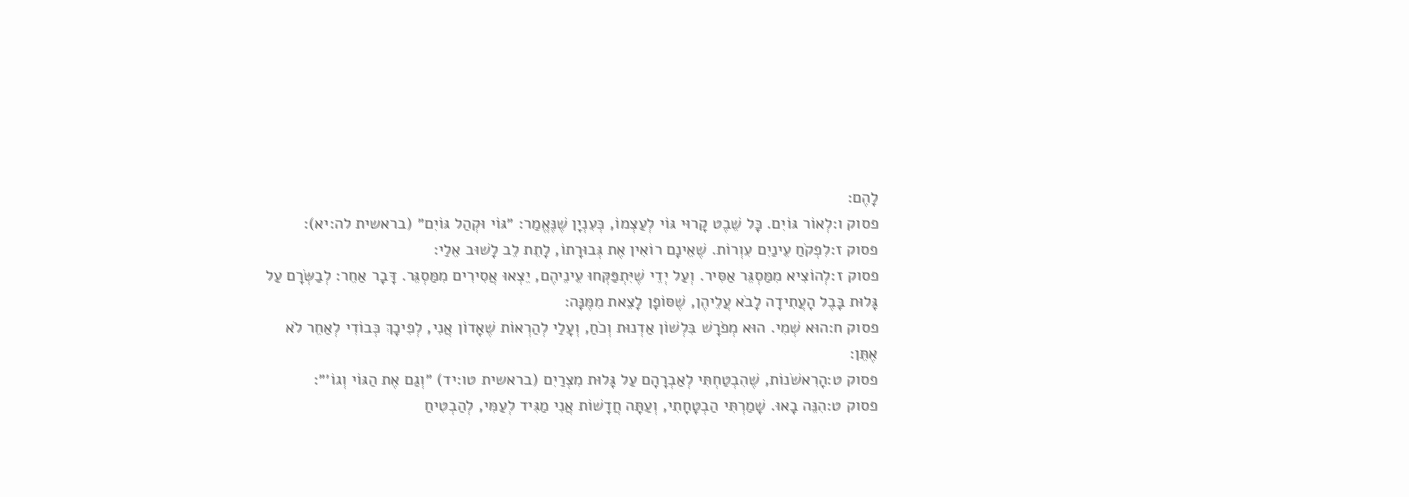לָהֶם:
פסוק ו:לְאוֹר גּוֹיִם. כָּל שֵׁבֶט קָרוּי גּוֹי לְעַצְמוֹ, כְּעִנְיָן שֶׁנֶּאֱמַר: ״גּוֹי וּקְהַל גּוֹיִם״ (בראשית לה:יא):
פסוק ז:לִפְקֹחַ עֵינַיִם עִוְרוֹת. שֶׁאֵינָם רוֹאִין אֶת גְּבוּרָתוֹ, לָתֵת לֵב לָשׁוּב אֵלַי:
פסוק ז:לְהוֹצִיא מִמַּסְגֵּר אַסִּיר. וְעַל יְדֵי שֶׁיִּתְפַּקְּחוּ עֵינֵיהֶם, יֵצְאוּ אֲסִירִים מִמַּסְגֵּר. דָּבָר אַחֵר: לְבַשְּׂרָם עַל גָּלוּת בָּבֶל הָעֲתִידָה לָבֹא עֲלֵיהֶן, שֶׁסּוֹפָן לָצֵאת מִמֶּנָּה:
פסוק ח:הוּא שְׁמִי. הוּא מְפֹרָשׁ בִּלְשׁוֹן אַדְנוּת וְכֹחַ, וְעָלַי לְהַרְאוֹת שֶׁאָדוֹן אֲנִי, לְפִיכָךְ כְּבוֹדִי לְאַחֵר לֹא אֶתֵּן:
פסוק ט:הָרִאשֹׁנוֹת, שֶׁהִבְטַחְתִּי לְאַבְרָהָם עַל גָּלוּת מִצְרַיִם (בראשית טו:יד) ״וְגַם אֶת הַגּוֹי וְגוֹ׳״:
פסוק ט:הִנֵּה בָאוּ. שָׁמַרְתִּי הַבְטָחָתִי, וְעַתָּה חֲדָשׁוֹת אֲנִי מַגִּיד לְעַמִּי, לְהַבְטִיחַ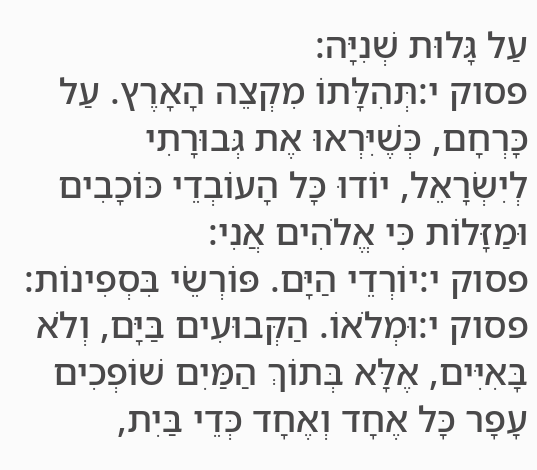עַל גָּלוּת שְׁנִיָּה:
פסוק י:תְּהִלָּתוֹ מִקְצֵה הָאָרֶץ. עַל כָּרְחָם, כְּשֶׁיִּרְאוּ אֶת גְּבוּרָתִי לְיִשְׂרָאֵל, יוֹדוּ כָּל הָעוֹבְדֵי כּוֹכָבִים וּמַזָּלוֹת כִּי אֱלֹהִים אֲנִי:
פסוק י:יוֹרְדֵי הַיָּם. פּוֹרְשֵׂי בִּסְפִינוֹת:
פסוק י:וּמְלֹאוֹ. הַקְּבוּעִים בַּיָּם, וְלֹא בָּאִיִּים, אֶלָּא בְּתוֹךְ הַמַּיִם שׁוֹפְכִים עָפָר כָּל אֶחָד וְאֶחָד כְּדֵי בַּיִת,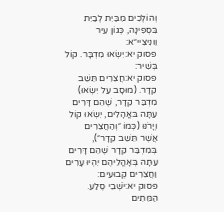וְהוֹלְכִים מִבַּיִת לְבַיִת בִּסְפִינָה, כְּגוֹן עִיר וֵונִיצִיי״א:
פסוק יא:יִשְׂאוּ מִדְבָּר. קוֹל בְּשִׁיר:
פסוק יא:חֲצֵרִים תֵּשֵׁב קֵדָר. (מוּסָב עַל יִשְׂאוּ) מִדְבַּר קֵדָר, שֶׁהֵם דָּרִים עַתָּה בּאֳהָלִים, יִשְׂאוּ קוֹל וְיָרֹנּוּ (כְּמוֹ ״וְהַחֲצֵרִים אֲשֶׁר תֵּשֵׁב קֵדָר״), בְּמִדְבַּר קֵדָר שֶׁהֵם דָּרִים עַתָּה בְּאָהֳלֵיהֶם יִהְיוּ עָרִים וַחֲצֵרִים קְבוּעִים:
פסוק יא:יֹשְׁבֵי סֶלַע. הַמֵּתִים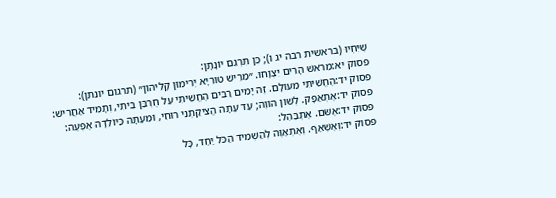שֶׁיִּחְיוּ (בראשית רבה יג ו); כֵּן תִּרְגֵּם יוֹנָתָן:
פסוק יא:מֵרֹאשׁ הָרִים יִצְוָחוּ. ״מֵרֵישׁ טוּרִיָּא יְרִימוּן קָלֵיהוֹן״ (תרגום יונתן):
פסוק יד:הֶחֱשֵׁיתִי מֵעוֹלָם. זֶה יָמִים רַבִּים הֶחֱשֵׁיתִי עַל חֻרְבַּן בֵּיתִי, וְתָמִיד אַחֲרִישׁ:
פסוק יד:אֶתְאַפָּק. לְשׁוֹן הוֹוֶה; עַד עַתָּה הֱצִיקַתְנִי רוּחִי, וּמֵעַתָּה כַּיּוֹלֵדָה אֶפְעֶה:
פסוק יד:אֶשֹּׁם. אֶתְבַּהֵל:
פסוק יד:וְאֶשְׁאַף. וְאֶתְאַוֶּה לְהַשְׁמִיד הַכֹּל יַחַד, כָּל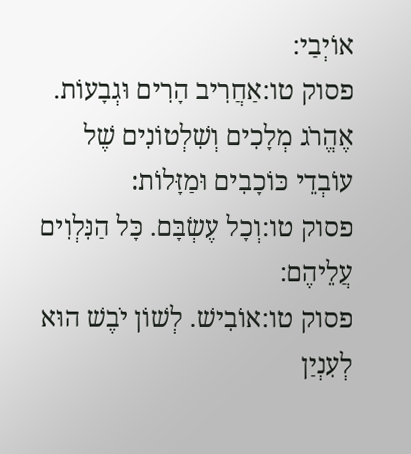אוֹיְבַי:
פסוק טו:אַחֲרִיב הָרִים וּגְבָעוֹת. אֶהֱרֹג מְלָכִים וְשִׁלְטוֹנִים שֶׁל עוֹבְדֵי כּוֹכָבִים וּמַזָּלוֹת׃
פסוק טו:וְכָל עֶשְׂבָּם. כָּל הַנִּלְוִים עֲלֵיהֶם:
פסוק טו:אוֹבִישׁ. לְשׁוֹן יֹבֶשׁ הוּא לְעִנְיַן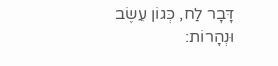דָּבָר לַח, כְּגוֹן עֵשֶׂב וּנְהָרוֹת: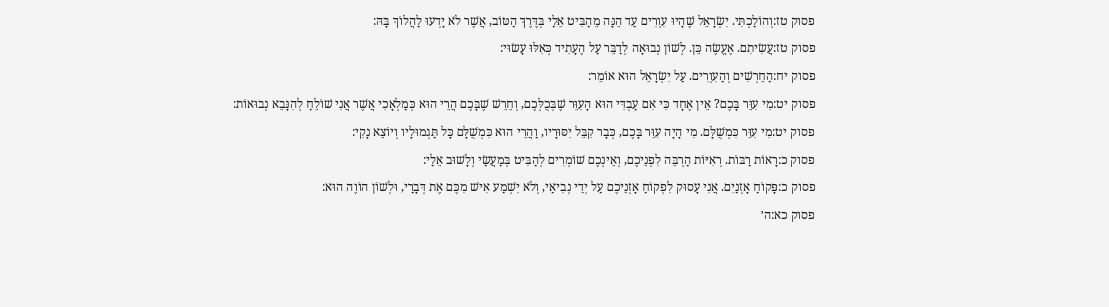פסוק טז:וְהוֹלַכְתִּי. יִשְׂרָאֵל שֶׁהָיוּ עִוְרִים עַד הֵנָּה מֵהַבִּיט אֵלַי בְּדֶּרֶךְ הַטּוֹב, אֲשֶׁר לֹא יָדְעוּ לַהֲלוֹךְ בָּהּ:
פסוק טז:עֲשִׂיתִם. אֶעֱשֶׂה כֵּן. לְשׁוֹן נְבוּאָה לְדַבֵּר עַל הֶעָתִיד כְּאִלּוּ עָשׂוּי:
פסוק יח:הַחֵרְשִׁים וְהַעִוְרִים. עַל יִשְׂרָאֵל הוּא אוֹמֵר:
פסוק יט:מִי עִוֵּר בָּכֶם? אֵין אֶחָד כִּי אִם עַבְדִּי הוּא הָעִוֵּר שֶׁבְּכֻלְּכֶם, וְחֵרֵשׁ שֶׁבָּכֶם הֲרֵי הוּא כְּמַלְאָכִי אֲשֶׁר אֲנִי שׁוֹלֵחַ לְהִנָּבֵא נְבוּאוֹת:
פסוק יט:מִי עִוֵּר כִּמְשֻׁלָּם. מִי הָיָה עִוֵּר בָּכֶם, כְּבָר קִבֵּל יִסּוּרָיו, וַהֲרֵי הוּא כִּמְשֻׁלָּם כָּל תַּגְמוּלָיו וְיוֹצֵא נָקִי:
פסוק כ:רָאוֹת רַבּוֹת. רְאִיּוֹת הַרְבֵּה לִפְנֵיכֶם, וְאֵינְכֶם שׁוֹמְרִים לְהַבִּיט בְּמַעֲשַׂי וְלָשׁוּב אֵלַי:
פסוק כ:פָּקוֹחַ אָזְנַיִם. אֲנִי עָסוּק לִפְקוֹחַ אָזְנֵיכֶם עַל יְדֵי נְבִיאַי, וְלֹא יִשְׁמַע אִישׁ מִכֶּם אֶת דְּבָרַי, וּלְשׁוֹן הוֹוֶה הוּא:
פסוק כא:ה׳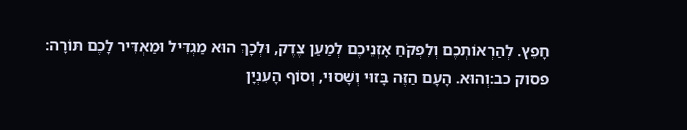חָפֵץ. לְהַרְאוֹתְכֶם וְלִפְקֹחַ אָזְנֵיכֶם לְמַעַן צֶדֶק, וּלְכָךְ הוּא מַגְדִּיל וּמַאְדִּיר לָכֶם תּוֹרָה:
פסוק כב:וְהוּא. הָעָם הַזֶּה בָּזוּי וְשָׁסוּי, וְסוֹף הָעִנְיָן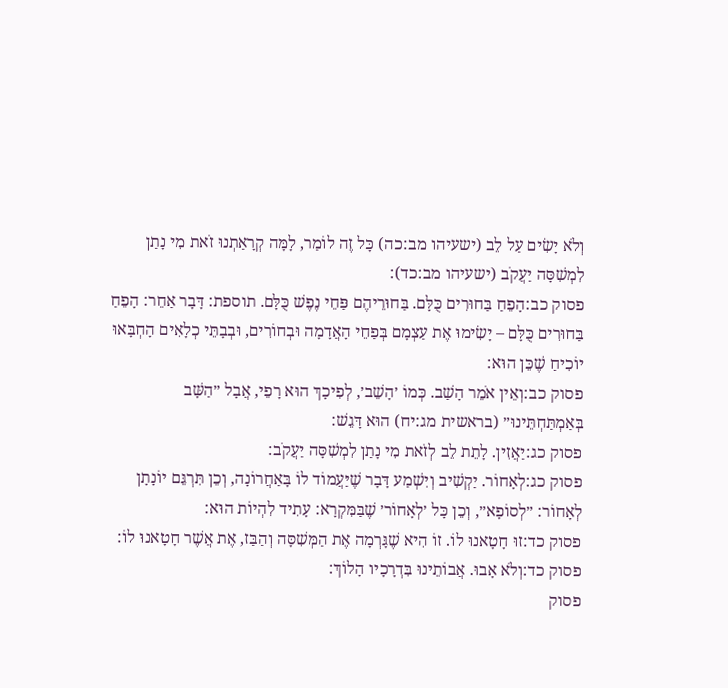וְלֹא יָשִׂים עַל לֵב (ישעיהו מב:כה) כָּל זֶה לוֹמַר, לָמָּה קְרָאַתְנוּ זֹאת מִי נָתַן לִמְשִׁסָּה יַעֲקֹב (ישעיהו מב:כד):
פסוק כב:הָפֵחַ בַּחוּרִים כֻּלָּם. בַּחוּרֵיהֶם פַּחֵי נֶפֶשׁ כֻּלָּם. תוספת: דָּבָר אַחֵר: הָפֵחַ בַּחוּרִים כֻּלָּם – יָשִׂימוּ אֶת עַצְמָם בְּפַחֵי הָאֲדָמָה וּבְחוֹרִים, וּבְבָתֵּי כְלָאִים הָחְבָּאוּ יוֹכִיחַ שֶׁכֵּן הוּא:
פסוק כב:וְאֵין אֹמֵר הָשַׁב. כְּמוֹ ׳הָשֵׁב׳, לְפִיכָךְ הוּא רָפֵי, אֲבָל ״הַשָּׁב בְּאַמְתַּחְתֵּינוּ״ (בראשית מג:יח) הוּא דָּגֵשׁ:
פסוק כג:יַאֲזִין. לָתֵת לֵב לְזֹאת מִי נָתַן לִמְשִׁסָּה יַעֲקֹב:
פסוק כג:לְאָחוֹר. יַקְשִׁיב וְיִשְׁמַע דָּבָר שֶׁיַּעֲמוֹד לוֹ בָּאַחֲרוֹנָה, וְכֵן תִּרְגֵּם יוֹנָתָן לְאָחוֹר: ״לְסוֹפָא״, וְכֵן כָּל ׳לְאָחוֹר׳ שֶׁבַּמִּקְרָא: עָתִיד לִהְיוֹת הוּא:
פסוק כד:זוּ חָטָאנוּ לוֹ. זוֹ הִיא שֶׁגָּרְמָה אֶת הַמְּשִׁסָּה וְהַבַּז, אֶת אֲשֶׁר חָטָאנוּ לוֹ:
פסוק כד:וְלֹא אָבוּ. אֲבוֹתֵינוּ בִּדְרָכָיו הָלוֹךְ:
פסוק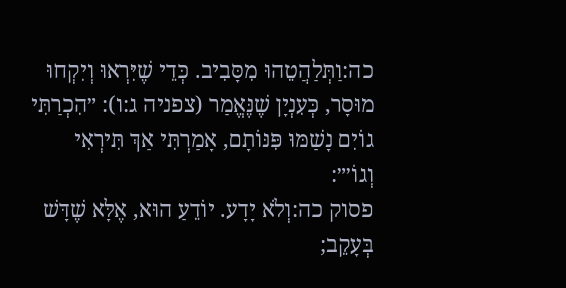כה:וַתְּלַהֲטֵהוּ מִסָּבִיב. כְּדֵי שֶׁיִּרְאוּ וְיִקְחוּ מוּסָר, כְּעִנְיָן שֶׁנֶּאֱמַר (צפניה ג:ו): ״הִכְרַתִּי גוֹיִם נָשַׁמּוּ פִּנּוֹתָם, אָמַרְתִּי אַךְ תִּירְאִי וְגוֹ׳״:
פסוק כה:וְלֹא יָדָע. יוֹדֵעַ הוּא, אֶלָּא שֶׁדָּשׁ בְּעָקֵב;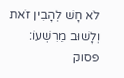לֹא חָשׁ לְהָבִין זֹאת וְלָשׁוּב מֵרִשְׁעוֹ:
פסוק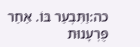כה:וַתִּבְעַר בּוֹ. אַחַר פֻּרְעָנוּת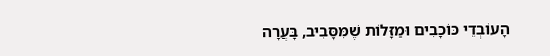הָעוֹבְדֵי כּוֹכָבִים וּמַזָּלוֹת שֶׁמִּסָּבִיב, בָּעֲרָה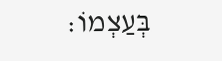בְּעַצְמוֹ: